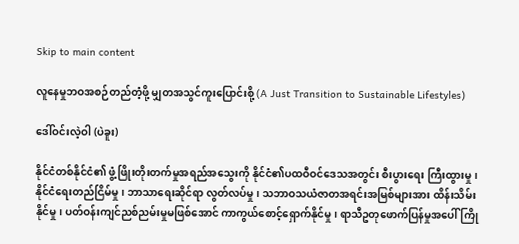Skip to main content

လူနေမှုဘဝအစဉ်တည်တံ့ဖို့ မျှတအသွင်ကူးပြောင်းစို့ (A Just Transition to Sustainable Lifestyles)

ဒေါ်ဝင်းလဲ့ဝါ (ပဲခူး)

နိုင်ငံတစ်နိုင်ငံ၏ ဖွံ့ဖြိုးတိုးတက်မှုအရည်အသွေးကို နိုင်ငံ၏ပထဝီဝင်ဒေသအတွင်း စီးပွားရေး ကြီးထွားမှု၊ နိုင်ငံရေးတည်ငြိမ်မှု၊ ဘာသာရေးဆိုင်ရာ လွတ်လပ်မှု၊ သဘာဝသယံဇာတအရင်းအမြစ်များအား ထိန်းသိမ်းနိုင်မှု၊ ပတ်ဝန်းကျင်ညစ်ညမ်းမှုမဖြစ်အောင် ကာကွယ်စောင့်ရှောက်နိုင်မှု၊ ရာသီဥတုဖောက်ပြန်မှုအပေါ် ကြို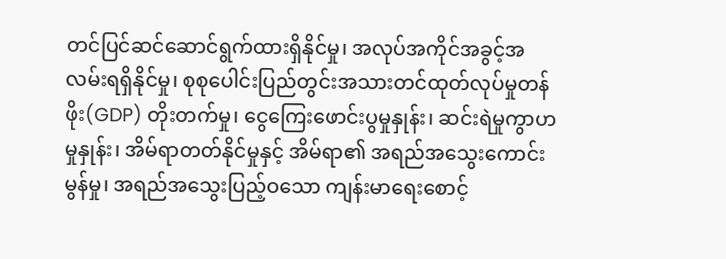တင်ပြင်ဆင်ဆောင်ရွက်ထားရှိနိုင်မှု၊ အလုပ်အကိုင်အခွင့်အလမ်းရရှိနိုင်မှု၊ စုစုပေါင်းပြည်တွင်းအသားတင်ထုတ်လုပ်မှုတန်ဖိုး(GDP) တိုးတက်မှု၊ ငွေကြေးဖောင်းပွမှုနှုန်း၊ ဆင်းရဲမှုကွာဟမှုနှုန်း၊ အိမ်ရာတတ်နိုင်မှုနှင့် အိမ်ရာ၏ အရည်အသွေးကောင်းမွန်မှု၊ အရည်အသွေးပြည့်ဝသော ကျန်းမာရေးစောင့်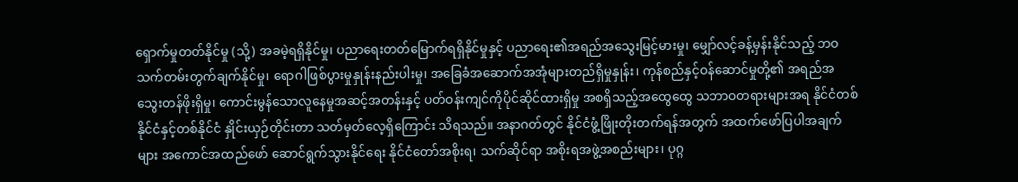ရှောက်မှုတတ်နိုင်မှု (သို့) အခမဲ့ရရှိနိုင်မှု၊ ပညာရေးတတ်မြောက်ရရှိနိုင်မှုနှင့် ပညာရေး၏အရည်အသွေးမြင့်မားမှု၊ မျှော်လင့်ခန့်မှန်းနိုင်သည့် ဘဝသက်တမ်းတွက်ချက်နိုင်မှု၊ ရောဂါဖြစ်ပွားမှုနှုန်းနည်းပါးမှု၊ အခြေခံအဆောက်အအုံများတည်ရှိမှုနှုန်း၊ ကုန်စည်နှင့်ဝန်ဆောင်မှုတို့၏ အရည်အသွေးတန်ဖိုးရှိမှု၊ ကောင်းမွန်သောလူနေမှုအဆင့်အတန်းနှင့် ပတ်ဝန်းကျင်ကိုပိုင်ဆိုင်ထားရှိမှု အစရှိသည့်အထွေထွေ သဘာဝတရားများအရ နိုင်ငံတစ်နိုင်ငံနှင့်တစ်နိုင်ငံ နှိုင်းယှဉ်တိုင်းတာ သတ်မှတ်လေ့ရှိကြောင်း သိရသည်။ အနာဂတ်တွင် နိုင်ငံဖွံ့ဖြိုးတိုးတက်ရန်အတွက် အထက်ဖော်ပြပါအချက်များ အကောင်အထည်ဖော် ဆောင်ရွက်သွားနိုင်ရေး နိုင်ငံတော်အစိုးရ၊ သက်ဆိုင်ရာ အစိုးရအဖွဲ့အစည်းများ၊ ပုဂ္ဂ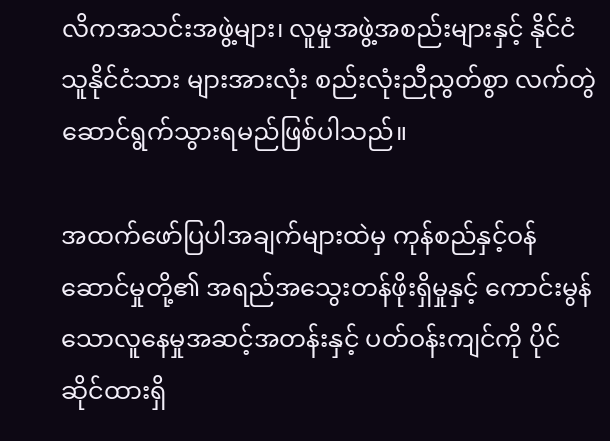လိကအသင်းအဖွဲ့များ၊ လူမှုအဖွဲ့အစည်းများနှင့် နိုင်ငံသူနိုင်ငံသား များအားလုံး စည်းလုံးညီညွတ်စွာ လက်တွဲဆောင်ရွက်သွားရမည်ဖြစ်ပါသည်။

အထက်ဖော်ပြပါအချက်များထဲမှ ကုန်စည်နှင့်ဝန်ဆောင်မှုတို့၏ အရည်အသွေးတန်ဖိုးရှိမှုနှင့် ကောင်းမွန်သောလူနေမှုအဆင့်အတန်းနှင့် ပတ်ဝန်းကျင်ကို ပိုင်ဆိုင်ထားရှိ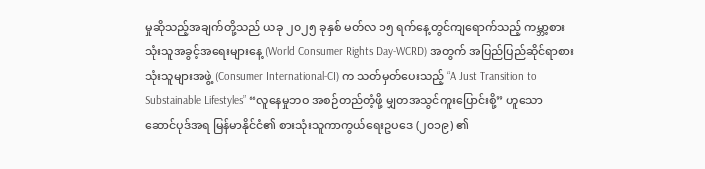မှုဆိုသည့်အချက်တို့သည် ယခု ၂၀၂၅ ခုနှစ် မတ်လ ၁၅ ရက်နေ့တွင်ကျရောက်သည့် ကမ္ဘာ့စားသုံးသူအခွင့်အရေးများနေ့ (World Consumer Rights Day-WCRD) အတွက် အပြည်ပြည်ဆိုင်ရာစားသုံးသူများအဖွဲ့ (Consumer International-CI) က သတ်မှတ်ပေးသည့် “A Just Transition to Substainable Lifestyles” “လူနေမှုဘဝ အစဉ်တည်တံ့ဖို့ မျှတအသွင်ကူးပြောင်းစို့” ဟူသော ဆောင်ပုဒ်အရ မြန်မာနိုင်ငံ၏ စားသုံးသူကာကွယ်ရေးဥပဒေ (၂၀၁၉) ၏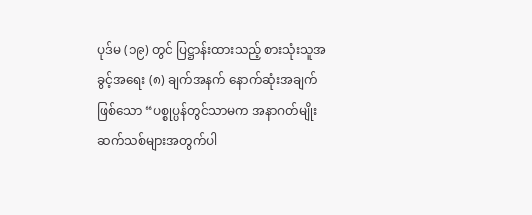ပုဒ်မ (၁၉) တွင် ပြဋ္ဌာန်းထားသည့် စားသုံးသူအခွင့်အရေး (၈) ချက်အနက် နောက်ဆုံးအချက်ဖြစ်သော “ပစ္စုပ္ပန်တွင်သာမက အနာဂတ်မျိုးဆက်သစ်များအတွက်ပါ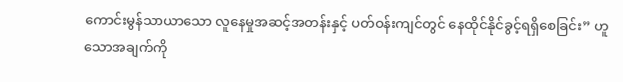ကောင်းမွန်သာယာသော လူနေမှုအဆင့်အတန်းနှင့် ပတ်ဝန်းကျင်တွင် နေထိုင်နိုင်ခွင့်ရရှိစေခြင်း” ဟူသောအချက်ကို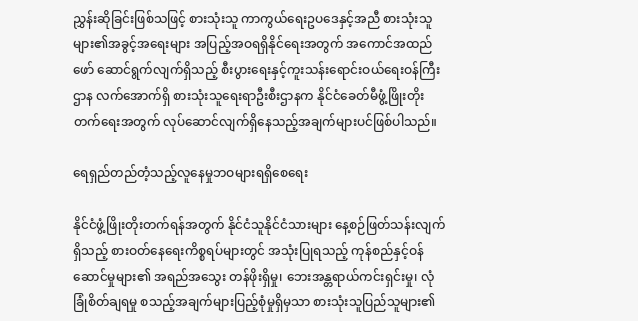ညွှန်းဆိုခြင်းဖြစ်သဖြင့် စားသုံးသူ ကာကွယ်ရေးဥပဒေနှင့်အညီ စားသုံးသူများ၏အခွင့်အရေးများ အပြည့်အဝရရှိနိုင်ရေးအတွက် အကောင်အထည်ဖော် ဆောင်ရွက်လျက်ရှိသည့် စီးပွားရေးနှင့်ကူးသန်းရောင်းဝယ်ရေးဝန်ကြီးဌာန လက်အောက်ရှိ စားသုံးသူရေးရာဦးစီးဌာနက နိုင်ငံခေတ်မီဖွံ့ဖြိုးတိုးတက်ရေးအတွက် လုပ်ဆောင်လျက်ရှိနေသည့်အချက်များပင်ဖြစ်ပါသည်။

ရေရှည်တည်တံ့သည့်လူနေမှုဘဝများရရှိစေရေး

နိုင်ငံဖွံ့ဖြိုးတိုးတက်ရန်အတွက် နိုင်ငံသူနိုင်ငံသားများ နေ့စဉ်ဖြတ်သန်းလျက်ရှိသည့် စားဝတ်နေရေးကိစ္စရပ်များတွင် အသုံးပြုရသည့် ကုန်စည်နှင့်ဝန်ဆောင်မှုများ၏ အရည်အသွေး တန်ဖိုးရှိမှု၊ ဘေးအန္တရာယ်ကင်းရှင်းမှု၊ လုံခြုံစိတ်ချရမှု စသည့်အချက်များပြည့်စုံမှုရှိမှသာ စားသုံးသူပြည်သူများ၏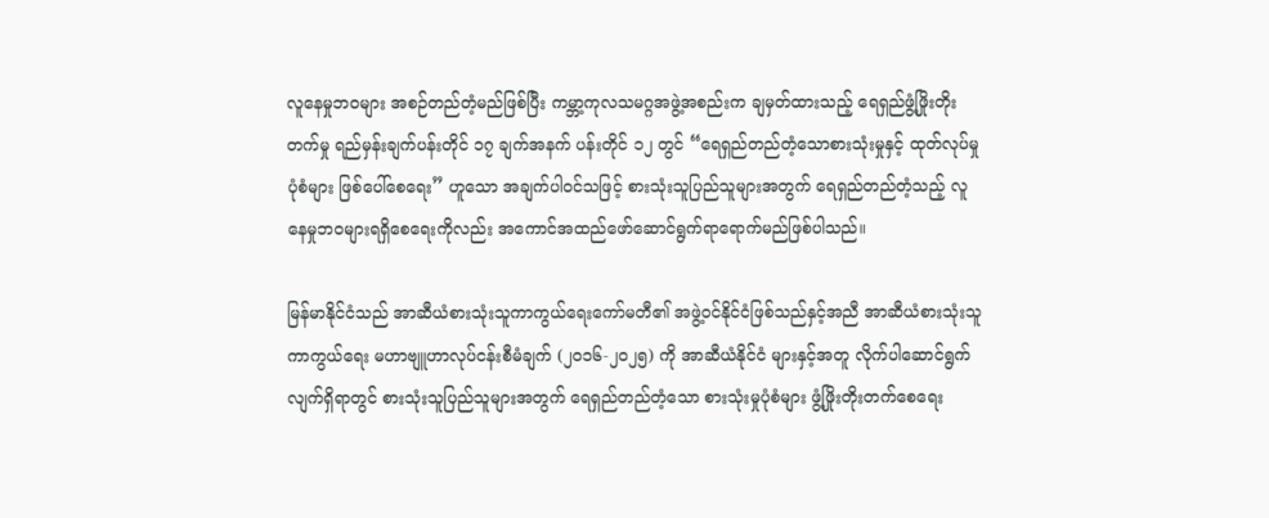လူနေမှုဘဝများ အစဉ်တည်တံ့မည်ဖြစ်ပြီး ကမ္ဘာ့ကုလသမဂ္ဂအဖွဲ့အစည်းက ချမှတ်ထားသည့် ရေရှည်ဖွံ့ဖြိုးတိုးတက်မှု ရည်မှန်းချက်ပန်းတိုင် ၁၇ ချက်အနက် ပန်းတိုင် ၁၂ တွင် “ရေရှည်တည်တံ့သောစားသုံးမှုနှင့် ထုတ်လုပ်မှုပုံစံများ ဖြစ်ပေါ်စေရေး” ဟူသော အချက်ပါဝင်သဖြင့် စားသုံးသူပြည်သူများအတွက် ရေရှည်တည်တံ့သည့် လူနေမှုဘဝများရရှိစေရေးကိုလည်း အကောင်အထည်ဖော်ဆောင်ရွက်ရာရောက်မည်ဖြစ်ပါသည်။

မြန်မာနိုင်ငံသည် အာဆီယံစားသုံးသူကာကွယ်ရေးကော်မတီ၏ အဖွဲ့ဝင်နိုင်ငံဖြစ်သည်နှင့်အညီ အာဆီယံစားသုံးသူကာကွယ်ရေး မဟာဗျူဟာလုပ်ငန်းစီမံချက် (၂၀၁၆-၂၀၂၅) ကို အာဆီယံနိုင်ငံ များနှင့်အတူ လိုက်ပါဆောင်ရွက်လျက်ရှိရာတွင် စားသုံးသူပြည်သူများအတွက် ရေရှည်တည်တံ့သော စားသုံးမှုပုံစံများ ဖွံ့ဖြိုးတိုးတက်စေရေး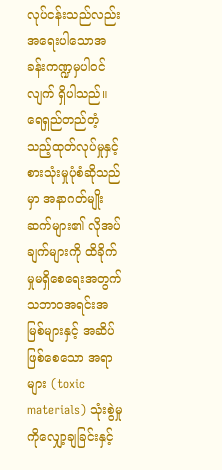လုပ်ငန်းသည်လည်း အရေးပါသောအခန်းကဏ္ဍမှပါဝင်လျက် ရှိပါသည်။ ရေရှည်တည်တံ့သည့်ထုတ်လုပ်မှုနှင့် စားသုံးမှုပုံစံဆိုသည်မှာ အနာဂတ်မျိုးဆက်များ၏ လိုအပ်ချက်များကို ထိခိုက်မှုမရှိစေရေးအတွက် သဘာဝအရင်းအမြစ်များနှင့် အဆိပ်ဖြစ်စေသော အရာများ (toxic materials) သုံးစွဲမှုကိုလျှော့ချခြင်းနှင့်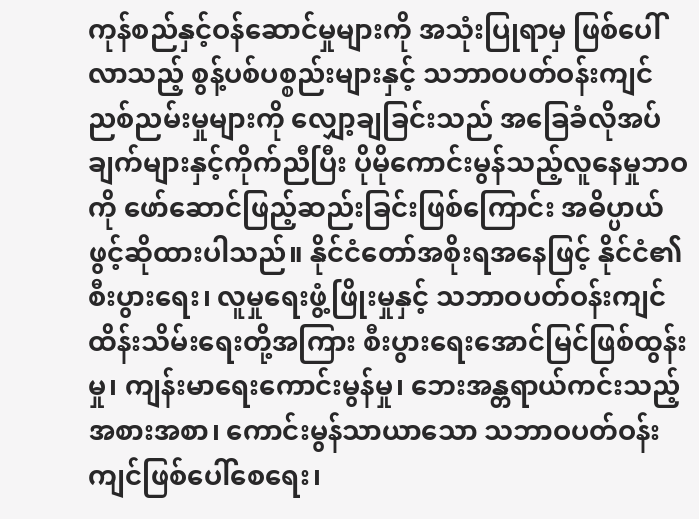ကုန်စည်နှင့်ဝန်ဆောင်မှုများကို အသုံးပြုရာမှ ဖြစ်ပေါ်လာသည့် စွန့်ပစ်ပစ္စည်းများနှင့် သဘာဝပတ်ဝန်းကျင်ညစ်ညမ်းမှုများကို လျှော့ချခြင်းသည် အခြေခံလိုအပ်ချက်များနှင့်ကိုက်ညီပြီး ပိုမိုကောင်းမွန်သည့်လူနေမှုဘဝကို ဖော်ဆောင်ဖြည့်ဆည်းခြင်းဖြစ်ကြောင်း အဓိပ္ပာယ်ဖွင့်ဆိုထားပါသည်။ နိုင်ငံတော်အစိုးရအနေဖြင့် နိုင်ငံ၏စီးပွားရေး၊ လူမှုရေးဖွံ့ဖြိုးမှုနှင့် သဘာဝပတ်ဝန်းကျင်ထိန်းသိမ်းရေးတို့အကြား စီးပွားရေးအောင်မြင်ဖြစ်ထွန်းမှု၊ ကျန်းမာရေးကောင်းမွန်မှု၊ ဘေးအန္တရာယ်ကင်းသည့်အစားအစာ၊ ကောင်းမွန်သာယာသော သဘာဝပတ်ဝန်းကျင်ဖြစ်ပေါ်စေရေး၊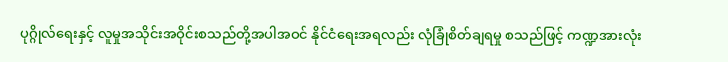ပုဂ္ဂိုလ်ရေးနှင့် လူမှုအသိုင်းအဝိုင်းစသည်တို့အပါအဝင် နိုင်ငံရေးအရလည်း လုံခြုံစိတ်ချရမှု စသည်ဖြင့် ကဏ္ဍအားလုံး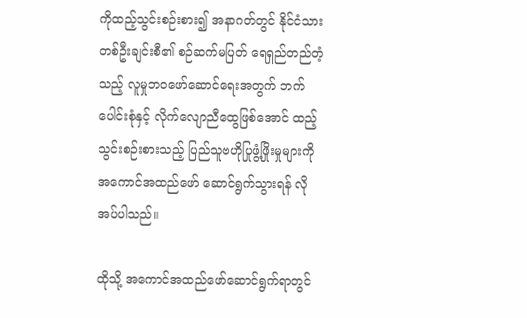ကိုထည့်သွင်းစဉ်းစား၍ အနာဂတ်တွင် နိုင်ငံသားတစ်ဦးချင်းစီ၏ စဉ်ဆက်မပြတ် ရေရှည်တည်တံ့သည့် လူမှုဘဝဖော်ဆောင်ရေးအတွက် ဘက်ပေါင်းစုံနှင့် လိုက်လျောညီထွေဖြစ်အောင် ထည့်သွင်းစဉ်းစားသည့် ပြည်သူဗဟိုပြုဖွံ့ဖြိုးမှုများကို အကောင်အထည်ဖော် ဆောင်ရွက်သွားရန် လိုအပ်ပါသည်။

ထိုသို့ အကောင်အထည်ဖော်ဆောင်ရွက်ရာတွင်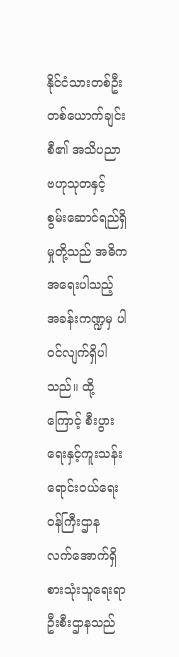နိုင်ငံသားတစ်ဦးတစ်ယောက်ချင်းစီ၏ အသိပညာဗဟုသုတနှင့် စွမ်းဆောင်ရည်ရှိမှုတို့သည် အဓိကအရေးပါသည့် အခန်းကဏ္ဍမှ ပါဝင်လျက်ရှိပါသည်။ ထို့ကြောင့် စီးပွားရေးနှင့်ကူးသန်းရောင်းဝယ်ရေးဝန်ကြီးဌာန လက်အောက်ရှိ စားသုံးသူရေးရာဦးစီးဌာနသည်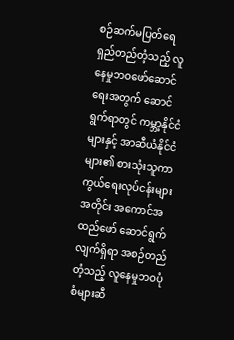စဉ်ဆက်မပြတ်ရေရှည်တည်တံ့သည့် လူနေမှုဘဝဖော်ဆောင်ရေးအတွက် ဆောင်ရွက်ရာတွင် ကမ္ဘာ့နိုင်ငံများနှင့် အာဆီယံနိုင်ငံများ၏ စားသုံးသူကာကွယ်ရေးလုပ်ငန်းများအတိုင်း အကောင်အထည်ဖော် ဆောင်ရွက်လျက်ရှိရာ အစဉ်တည်တံ့သည့် လူနေမှုဘဝပုံစံများဆီ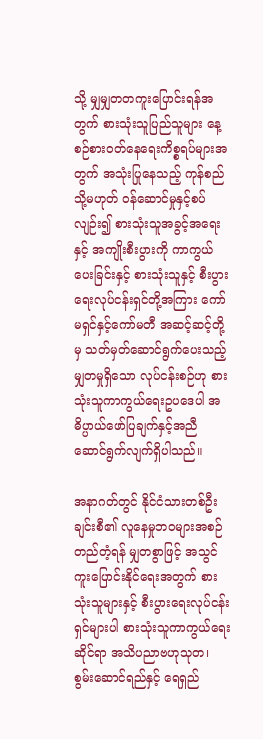သို့ မျှမျှတတကူးပြောင်းရန်အတွက် စားသုံးသူပြည်သူများ နေ့စဉ်စားဝတ်နေရေးကိစ္စရပ်များအတွက် အသုံးပြုနေသည့် ကုန်စည် သို့မဟုတ် ဝန်ဆောင်မှုနှင့်စပ်လျဉ်း၍ စားသုံးသူအခွင့်အရေးနှင့် အကျိုးစီးပွားကို ကာကွယ်ပေးခြင်းနှင့် စားသုံးသူနှင့် စီးပွားရေးလုပ်ငန်းရှင်တို့အကြား ကော်မရှင်နှင့်ကော်မတီ အဆင့်ဆင့်တို့မှ သတ်မှတ်ဆောင်ရွက်ပေးသည့် မျှတမှုရှိသော လုပ်ငန်းစဉ်ဟု စားသုံးသူကာကွယ်ရေးဥပဒေပါ အဓိပ္ပာယ်ဖော်ပြချက်နှင့်အညီ ဆောင်ရွက်လျက်ရှိပါသည်။

အနာဂတ်တွင် နိုင်ငံသားတစ်ဦးချင်းစီ၏ လူနေမှုဘဝများအစဉ်တည်တံ့ရန် မျှတစွာဖြင့် အသွင်ကူးပြောင်းနိုင်ရေးအတွက် စားသုံးသူများနှင့် စီးပွားရေးလုပ်ငန်းရှင်များပါ စားသုံးသူကာကွယ်ရေးဆိုင်ရာ အသိပညာဗဟုသုတ၊ စွမ်းဆောင်ရည်နှင့် ရေရှည်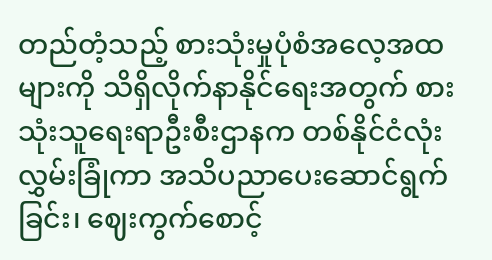တည်တံ့သည့် စားသုံးမှုပုံစံအလေ့အထများကို သိရှိလိုက်နာနိုင်ရေးအတွက် စားသုံးသူရေးရာဦးစီးဌာနက တစ်နိုင်ငံလုံးလွှမ်းခြုံကာ အသိပညာပေးဆောင်ရွက်ခြင်း၊ ဈေးကွက်စောင့်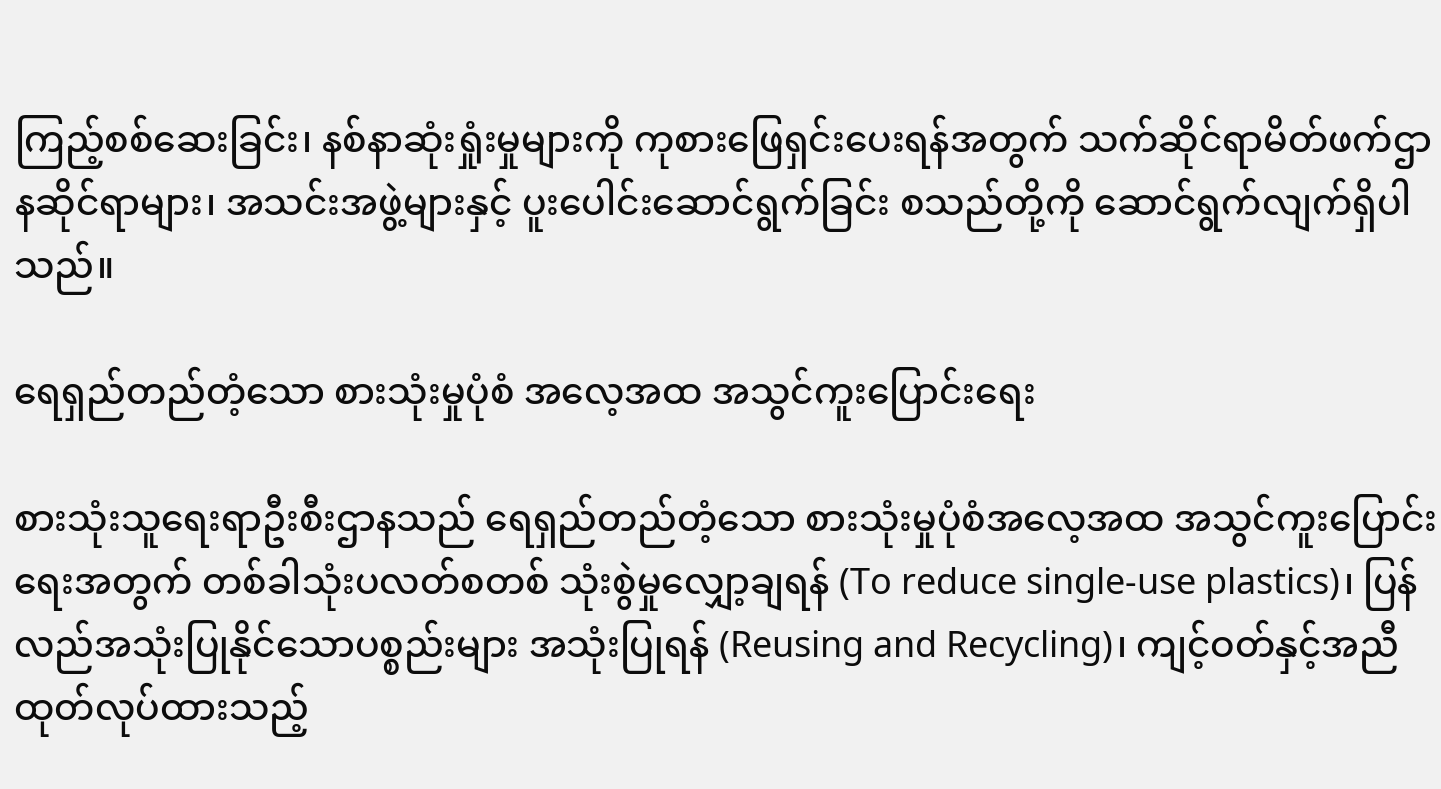ကြည့်စစ်ဆေးခြင်း၊ နစ်နာဆုံးရှုံးမှုများကို ကုစားဖြေရှင်းပေးရန်အတွက် သက်ဆိုင်ရာမိတ်ဖက်ဌာနဆိုင်ရာများ၊ အသင်းအဖွဲ့များနှင့် ပူးပေါင်းဆောင်ရွက်ခြင်း စသည်တို့ကို ဆောင်ရွက်လျက်ရှိပါသည်။

ရေရှည်တည်တံ့သော စားသုံးမှုပုံစံ အလေ့အထ အသွင်ကူးပြောင်းရေး

စားသုံးသူရေးရာဦးစီးဌာနသည် ရေရှည်တည်တံ့သော စားသုံးမှုပုံစံအလေ့အထ အသွင်ကူးပြောင်းရေးအတွက် တစ်ခါသုံးပလတ်စတစ် သုံးစွဲမှုလျှော့ချရန် (To reduce single-use plastics)၊ ပြန်လည်အသုံးပြုနိုင်သောပစ္စည်းများ အသုံးပြုရန် (Reusing and Recycling)၊ ကျင့်ဝတ်နှင့်အညီ ထုတ်လုပ်ထားသည့်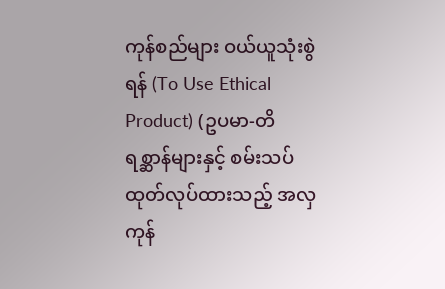ကုန်စည်များ ဝယ်ယူသုံးစွဲရန် (To Use Ethical Product) (ဥပမာ-တိရစ္ဆာန်များနှင့် စမ်းသပ်ထုတ်လုပ်ထားသည့် အလှကုန်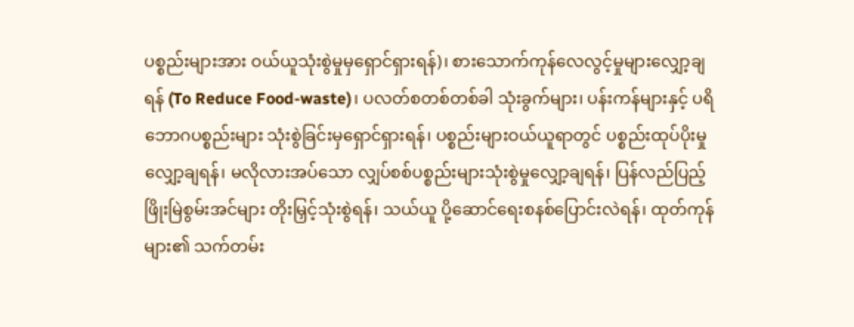ပစ္စည်းများအား ဝယ်ယူသုံးစွဲမှုမှရှောင်ရှားရန်)၊ စားသောက်ကုန်လေလွင့်မှုများလျှော့ချရန် (To Reduce Food-waste)၊ ပလတ်စတစ်တစ်ခါ သုံးခွက်များ၊ ပန်းကန်များနှင့် ပရိဘောဂပစ္စည်းများ သုံးစွဲခြင်းမှရှောင်ရှားရန်၊ ပစ္စည်းများဝယ်ယူရာတွင် ပစ္စည်းထုပ်ပိုးမှုလျှော့ချရန်၊ မလိုလားအပ်သော လျှပ်စစ်ပစ္စည်းများသုံးစွဲမှုလျှော့ချရန်၊ ပြန်လည်ပြည့်ဖြိုးမြဲစွမ်းအင်များ တိုးမြှင့်သုံးစွဲရန်၊ သယ်ယူ ပို့ဆောင်ရေးစနစ်ပြောင်းလဲရန်၊ ထုတ်ကုန်များ၏ သက်တမ်း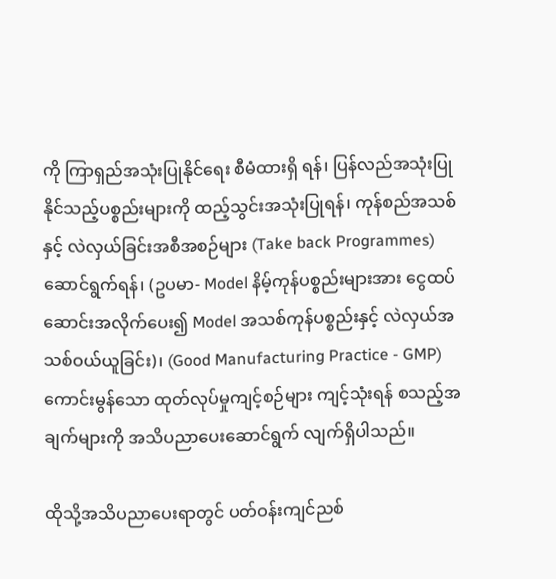ကို ကြာရှည်အသုံးပြုနိုင်ရေး စီမံထားရှိ ရန်၊ ပြန်လည်အသုံးပြုနိုင်သည့်ပစ္စည်းများကို ထည့်သွင်းအသုံးပြုရန်၊ ကုန်စည်အသစ်နှင့် လဲလှယ်ခြင်းအစီအစဉ်များ (Take back Programmes) ဆောင်ရွက်ရန်၊ (ဥပမာ- Model နိမ့်ကုန်ပစ္စည်းများအား ငွေထပ်ဆောင်းအလိုက်ပေး၍ Model အသစ်ကုန်ပစ္စည်းနှင့် လဲလှယ်အသစ်ဝယ်ယူခြင်း)၊ (Good Manufacturing Practice - GMP) ကောင်းမွန်သော ထုတ်လုပ်မှုကျင့်စဉ်များ ကျင့်သုံးရန် စသည့်အချက်များကို အသိပညာပေးဆောင်ရွက် လျက်ရှိပါသည်။

ထိုသို့အသိပညာပေးရာတွင် ပတ်ဝန်းကျင်ညစ်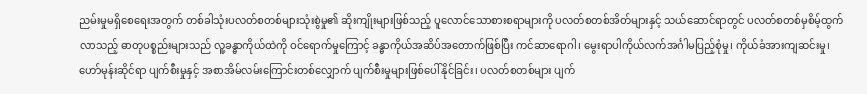ညမ်းမှုမရှိစေရေးအတွက် တစ်ခါသုံးပလတ်စတစ်များသုံးစွဲမှု၏ ဆိုးကျိုးများဖြစ်သည့် ပူလောင်သောစားစရာများကို ပလတ်စတစ်အိတ်များနှင့် သယ်ဆောင်ရာတွင် ပလတ်စတစ်မှစိမ့်ထွက်လာသည့် ဓာတုပစ္စည်းများသည် လူ့ခန္ဓာကိုယ်ထဲကို ဝင်ရောက်မှုကြောင့် ခန္ဓာကိုယ်အဆိပ်အတောက်ဖြစ်ပြီး ကင်ဆာရောဂါ၊ မွေးရာပါကိုယ်လက်အင်္ဂါမပြည့်စုံမှု၊ ကိုယ်ခံအားကျဆင်းမှု၊ ဟော်မုန်းဆိုင်ရာ ပျက်စီးမှုနှင့် အစာအိမ်လမ်းကြောင်းတစ်လျှောက် ပျက်စီးမှုများဖြစ်ပေါ်နိုင်ခြင်း၊ ပလတ်စတစ်များ ပျက်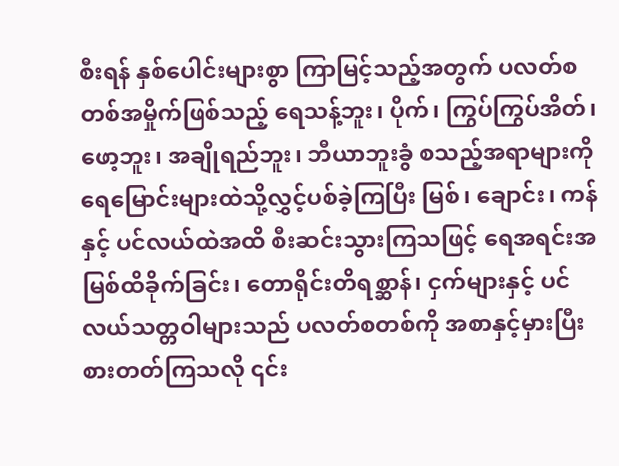စီးရန် နှစ်ပေါင်းများစွာ ကြာမြင့်သည့်အတွက် ပလတ်စတစ်အမှိုက်ဖြစ်သည့် ရေသန့်ဘူး၊ ပိုက်၊ ကြွပ်ကြွပ်အိတ်၊ ဖော့ဘူး၊ အချိုရည်ဘူး၊ ဘီယာဘူးခွံ စသည့်အရာများကို ရေမြောင်းများထဲသို့လွှင့်ပစ်ခဲ့ကြပြီး မြစ်၊ ချောင်း၊ ကန်နှင့် ပင်လယ်ထဲအထိ စီးဆင်းသွားကြသဖြင့် ရေအရင်းအမြစ်ထိခိုက်ခြင်း၊ တောရိုင်းတိရစ္ဆာန်၊ ငှက်များနှင့် ပင်လယ်သတ္တဝါများသည် ပလတ်စတစ်ကို အစာနှင့်မှားပြီး စားတတ်ကြသလို ၎င်း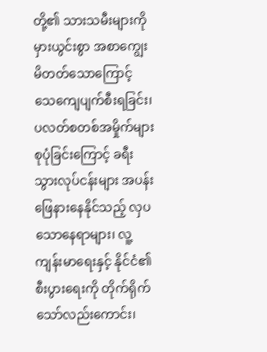တို့၏ သားသမီးများကို မှားယွင်းစွာ အစာကျွေးမိတတ်သောကြောင့် သေကျေပျက်စီးရခြင်း၊ ပလတ်စတစ်အမှိုက်များစုပုံခြင်းကြောင့် ခရီးသွားလုပ်ငန်းများ အပန်းဖြေနားနေနိုင်သည့် လှပသောနေရာများ၊ လူ့ကျန်းမာရေးနှင့် နိုင်ငံ၏စီးပွားရေးကို တိုက်ရိုက်သော်လည်းကောင်း၊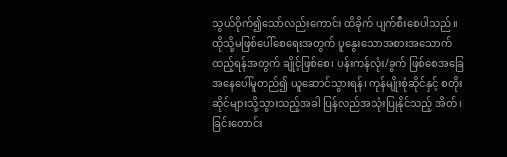သွယ်ဝိုက်၍သော်လည်းကောင်း ထိခိုက် ပျက်စီးစေပါသည်။ ထိုသို့မဖြစ်ပေါ်စေရေးအတွက် ပူနွေးသောအစားအသောက် ထည့်ရန်အတွက် ချိုင့်ဖြစ်စေ၊ ပန်းကန်လုံး/ခွက် ဖြစ်စေအခြေအနေပေါ်မူတည်၍ ယူဆောင်သွားရန်၊ ကုန်မျိုးစုံဆိုင်နှင့် စတိုးဆိုင်များသို့သွားသည့်အခါ ပြန်လည်အသုံးပြုနိုင်သည့် အိတ်၊ ခြင်းတောင်း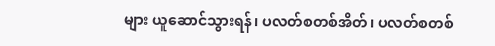များ ယူဆောင်သွားရန်၊ ပလတ်စတစ်အိတ်၊ ပလတ်စတစ်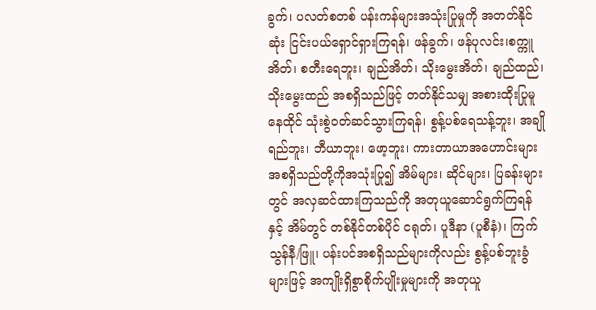ခွက်၊ ပလတ်စတစ် ပန်းကန်များအသုံးပြုမှုကို အတတ်နိုင်ဆုံး ငြင်းပယ်ရှောင်ရှားကြရန်၊ ဖန်ခွက်၊ ဖန်ပုလင်း၊စက္ကူအိတ်၊ စတီးရေဘူး၊ ချည်အိတ်၊ သိုးမွေးအိတ်၊ ချည်ထည်၊ သိုးမွေးထည် အစရှိသည်ဖြင့် တတ်နိုင်သမျှ အစားထိုးပြုမူနေထိုင် သုံးစွဲဝတ်ဆင်သွားကြရန်၊ စွန့်ပစ်ရေသန့်ဘူး၊ အချိုရည်ဘူး၊ ဘီယာဘူး၊ ဖော့ဘူး၊ ကားတာယာအဟောင်းများ အစရှိသည်တို့ကိုအသုံးပြု၍ အိမ်များ၊ ဆိုင်များ၊ ပြခန်းများတွင် အလှဆင်ထားကြသည်ကို အတုယူဆောင်ရွက်ကြရန်နှင့် အိမ်တွင် တစ်နိုင်တစ်ပိုင် ငရုတ်၊ ပူဒီနာ (ပူစီနံ)၊ ကြက်သွန်နီ/ဖြူ၊ ပန်းပင်အစရှိသည်များကိုလည်း စွန့်ပစ်ဘူးခွံများဖြင့် အကျိုးရှိစွာစိုက်ပျိုးမှုများကို အတုယူ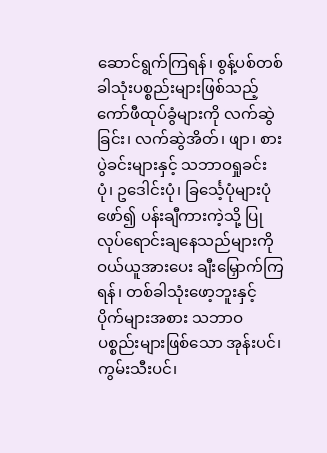ဆောင်ရွက်ကြရန်၊ စွန့်ပစ်တစ်ခါသုံးပစ္စည်းများဖြစ်သည့် ကော်ဖီထုပ်ခွံများကို လက်ဆွဲခြင်း၊ လက်ဆွဲအိတ်၊ ဖျာ၊ စားပွဲခင်းများနှင့် သဘာဝရှုခင်းပုံ၊ ဥဒေါင်းပုံ၊ ခြင်္သေ့ပုံများပုံဖော်၍ ပန်းချီကားကဲ့သို့ ပြုလုပ်ရောင်းချနေသည်များကို ဝယ်ယူအားပေး ချီးမြှောက်ကြရန်၊ တစ်ခါသုံးဖော့ဘူးနှင့် ပိုက်များအစား သဘာဝပစ္စည်းများဖြစ်သော အုန်းပင်၊ ကွမ်းသီးပင်၊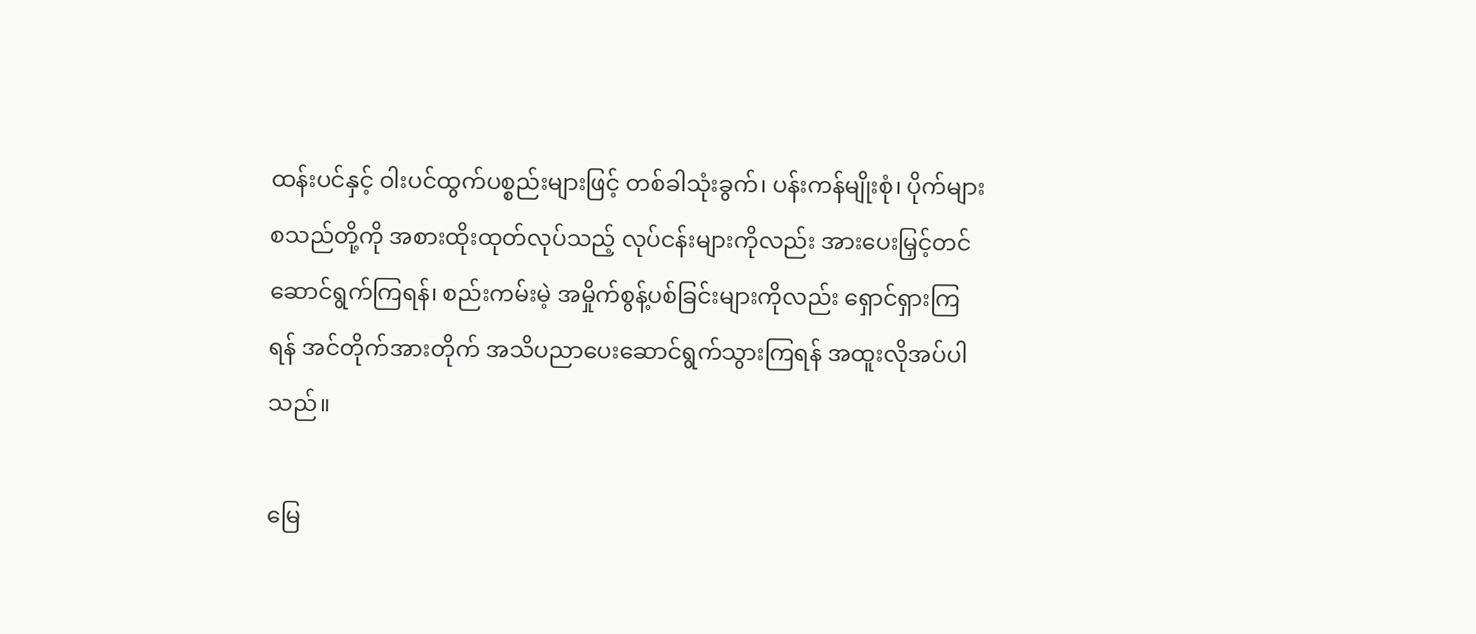ထန်းပင်နှင့် ဝါးပင်ထွက်ပစ္စည်းများဖြင့် တစ်ခါသုံးခွက်၊ ပန်းကန်မျိုးစုံ၊ ပိုက်များ စသည်တို့ကို အစားထိုးထုတ်လုပ်သည့် လုပ်ငန်းများကိုလည်း အားပေးမြှင့်တင်ဆောင်ရွက်ကြရန်၊ စည်းကမ်းမဲ့ အမှိုက်စွန့်ပစ်ခြင်းများကိုလည်း ရှောင်ရှားကြရန် အင်တိုက်အားတိုက် အသိပညာပေးဆောင်ရွက်သွားကြရန် အထူးလိုအပ်ပါသည်။

မြေ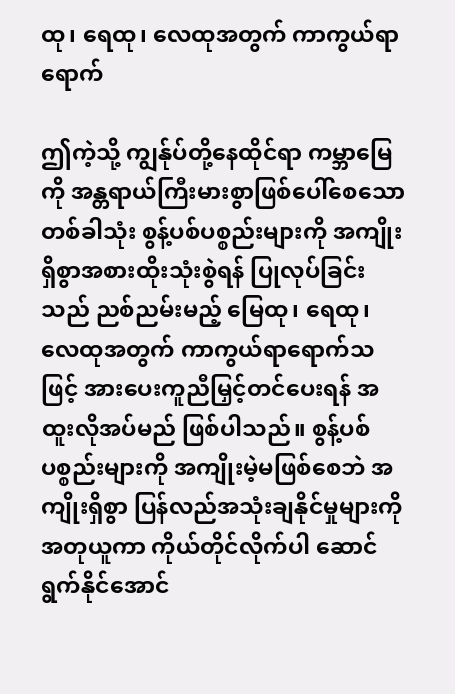ထု၊ ရေထု၊ လေထုအတွက် ကာကွယ်ရာရောက်

ဤကဲ့သို့ ကျွန်ုပ်တို့နေထိုင်ရာ ကမ္ဘာမြေကို အန္တရာယ်ကြီးမားစွာဖြစ်ပေါ်စေသော တစ်ခါသုံး စွန့်ပစ်ပစ္စည်းများကို အကျိုးရှိစွာအစားထိုးသုံးစွဲရန် ပြုလုပ်ခြင်းသည် ညစ်ညမ်းမည့် မြေထု၊ ရေထု၊ လေထုအတွက် ကာကွယ်ရာရောက်သဖြင့် အားပေးကူညီမြှင့်တင်ပေးရန် အထူးလိုအပ်မည် ဖြစ်ပါသည်။ စွန့်ပစ်ပစ္စည်းများကို အကျိုးမဲ့မဖြစ်စေဘဲ အကျိုးရှိစွာ ပြန်လည်အသုံးချနိုင်မှုများကို အတုယူကာ ကိုယ်တိုင်လိုက်ပါ ဆောင်ရွက်နိုင်အောင်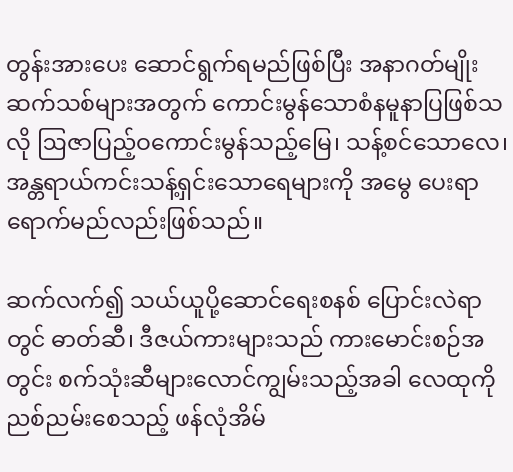တွန်းအားပေး ဆောင်ရွက်ရမည်ဖြစ်ပြီး အနာဂတ်မျိုးဆက်သစ်များအတွက် ကောင်းမွန်သောစံနမူနာပြဖြစ်သလို ဩဇာပြည့်ဝကောင်းမွန်သည့်မြေ၊ သန့်စင်သောလေ၊ အန္တရာယ်ကင်းသန့်ရှင်းသောရေများကို အမွေ ပေးရာရောက်မည်လည်းဖြစ်သည်။

ဆက်လက်၍ သယ်ယူပို့ဆောင်ရေးစနစ် ပြောင်းလဲရာတွင် ဓာတ်ဆီ၊ ဒီဇယ်ကားများသည် ကားမောင်းစဉ်အတွင်း စက်သုံးဆီများလောင်ကျွမ်းသည့်အခါ လေထုကို ညစ်ညမ်းစေသည့် ဖန်လုံအိမ်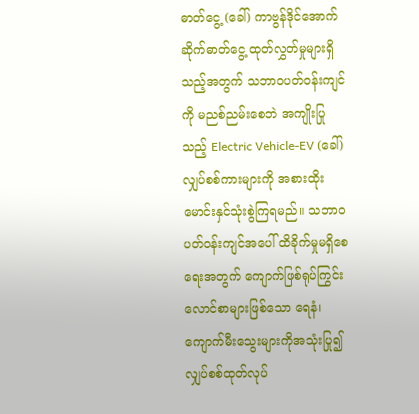ဓာတ်ငွေ့ (ခေါ်) ကာဗွန်ဒိုင်အောက်ဆိုက်ဓာတ်ငွေ့ ထုတ်လွှတ်မှုများရှိသည့်အတွက် သဘာဝပတ်ဝန်းကျင်ကို မညစ်ညမ်းစေဘဲ အကျိုးပြုသည့် Electric Vehicle-EV (ခေါ်) လျှပ်စစ်ကားများကို အစားထိုးမောင်းနှင်သုံးစွဲကြရမည်။ သဘာဝပတ်ဝန်းကျင်အပေါ် ထိခိုက်မှုမရှိစေရေးအတွက် ကျောက်ဖြစ်ရုပ်ကြွင်းလောင်စာများဖြစ်သော ရေနံ၊ ကျောက်မီးသွေးများကိုအသုံးပြု၍ လျှပ်စစ်ထုတ်လုပ်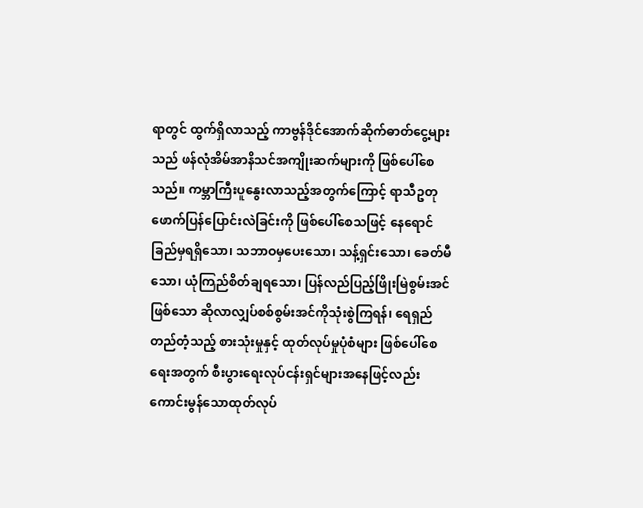ရာတွင် ထွက်ရှိလာသည့် ကာဗွန်ဒိုင်အောက်ဆိုက်ဓာတ်ငွေ့များသည် ဖန်လုံအိမ်အာနိသင်အကျိုးဆက်များကို ဖြစ်ပေါ်စေသည်။ ကမ္ဘာကြီးပူနွေးလာသည့်အတွက်ကြောင့် ရာသီဥတုဖောက်ပြန်ပြောင်းလဲခြင်းကို ဖြစ်ပေါ်စေသဖြင့် နေရောင်ခြည်မှရရှိသော၊ သဘာဝမှပေးသော၊ သန့်ရှင်းသော၊ ခေတ်မီသော၊ ယုံကြည်စိတ်ချရသော၊ ပြန်လည်ပြည့်ဖြိုးမြဲစွမ်းအင်ဖြစ်သော ဆိုလာလျှပ်စစ်စွမ်းအင်ကိုသုံးစွဲကြရန်၊ ရေရှည်တည်တံ့သည့် စားသုံးမှုနှင့် ထုတ်လုပ်မှုပုံစံများ ဖြစ်ပေါ်စေရေးအတွက် စီးပွားရေးလုပ်ငန်းရှင်များအနေဖြင့်လည်း ကောင်းမွန်သောထုတ်လုပ်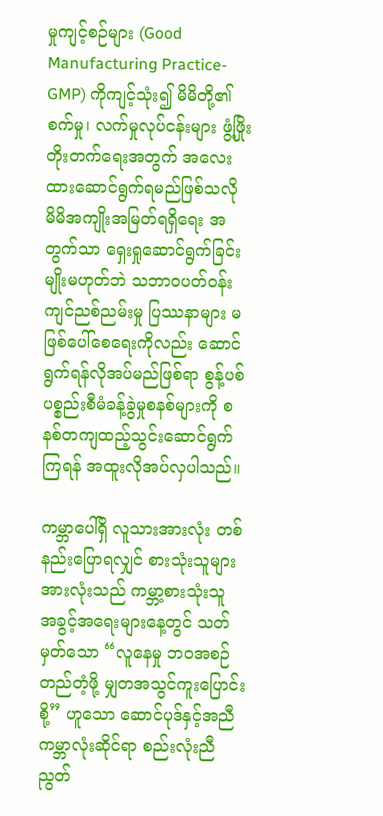မှုကျင့်စဉ်များ (Good Manufacturing Practice-GMP) ကိုကျင့်သုံး၍ မိမိတို့၏ စက်မှု၊ လက်မှုလုပ်ငန်းများ ဖွံ့ဖြိုးတိုးတက်ရေးအတွက် အလေးထားဆောင်ရွက်ရမည်ဖြစ်သလို မိမိအကျိုးအမြတ်ရရှိရေး အတွက်သာ ရှေးရှုဆောင်ရွက်ခြင်းမျိုးမဟုတ်ဘဲ သဘာဝပတ်ဝန်းကျင်ညစ်ညမ်းမှု ပြဿနာများ မဖြစ်ပေါ်စေရေးကိုလည်း ဆောင်ရွက်ရန်လိုအပ်မည်ဖြစ်ရာ စွန့်ပစ်ပစ္စည်းစီမံခန့်ခွဲမှုစနစ်များကို စနစ်တကျထည့်သွင်းဆောင်ရွက်ကြရန် အထူးလိုအပ်လှပါသည်။

ကမ္ဘာပေါ်ရှိ လူသားအားလုံး တစ်နည်းပြောရလျှင် စားသုံးသူများအားလုံးသည် ကမ္ဘာ့စားသုံးသူ အခွင့်အရေးများနေ့တွင် သတ်မှတ်သော “လူနေမှု ဘဝအစဉ်တည်တံ့ဖို့ မျှတအသွင်ကူးပြောင်းစို့” ဟူသော ဆောင်ပုဒ်နှင့်အညီ ကမ္ဘာလုံးဆိုင်ရာ စည်းလုံးညီညွတ်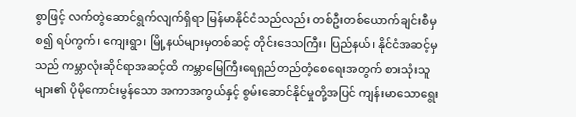စွာဖြင့် လက်တွဲဆောင်ရွက်လျက်ရှိရာ မြန်မာနိုင်ငံသည်လည်း တစ်ဦးတစ်ယောက်ချင်းစီမှစ၍ ရပ်ကွက်၊ ကျေးရွာ၊ မြို့နယ်များမှတစ်ဆင့် တိုင်းဒေသကြီး၊ ပြည်နယ်၊ နိုင်ငံအဆင့်မှသည် ကမ္ဘာလုံးဆိုင်ရာအဆင့်ထိ ကမ္ဘာမြေကြီးရေရှည်တည်တံ့စေရေးအတွက် စားသုံးသူများ၏ ပိုမိုကောင်းမွန်သော အကာအကွယ်နှင့် စွမ်းဆောင်နိုင်မှုတို့အပြင် ကျန်းမာသောရွေး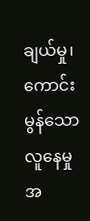ချယ်မှု၊ ကောင်းမွန်သော လူနေမှု အ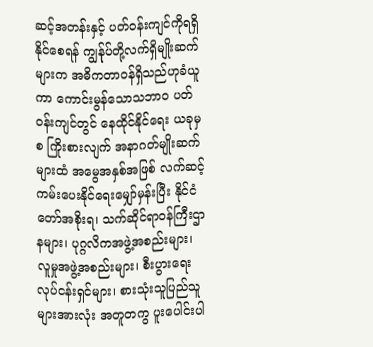ဆင့်အတန်းနှင့် ပတ်ဝန်းကျင်ကိုရရှိနိုင်စေရန် ကျွန်ုပ်တို့လက်ရှိမျိုးဆက်များက အဓိကတာဝန်ရှိသည်ဟုခံယူကာ ကောင်းမွန်သောသဘာဝ ပတ်ဝန်းကျင်တွင် နေထိုင်နိုင်ရေး ယခုမှစ ကြိုးစားလျက် အနာဂတ်မျိုးဆက်များထံ အမွေအနှစ်အဖြစ် လက်ဆင့်ကမ်းပေးနိုင်ရေးမျှော်မှန်းပြီး နိုင်ငံတော်အစိုးရ၊ သက်ဆိုင်ရာဝန်ကြီးဌာနများ၊ ပုဂ္ဂလိကအဖွဲ့အစည်းများ၊ လူမှုအဖွဲ့အစည်းများ၊ စီးပွားရေးလုပ်ငန်းရှင်များ၊ စားသုံးသူပြည်သူများအားလုံး အတူတကွ ပူးပေါင်းပါ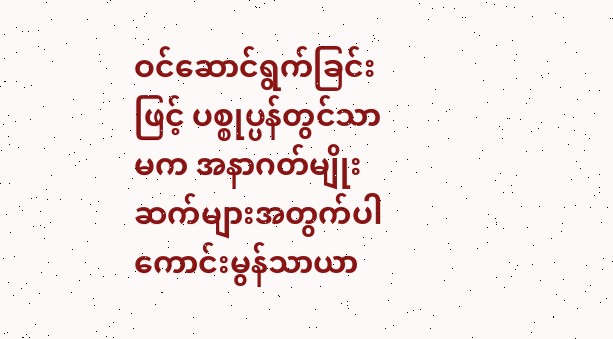ဝင်ဆောင်ရွက်ခြင်းဖြင့် ပစ္စုပ္ပန်တွင်သာမက အနာဂတ်မျိုးဆက်များအတွက်ပါ ကောင်းမွန်သာယာ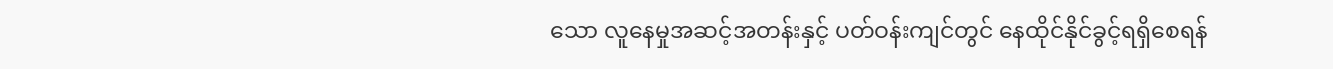သော လူနေမှုအဆင့်အတန်းနှင့် ပတ်ဝန်းကျင်တွင် နေထိုင်နိုင်ခွင့်ရရှိစေရန်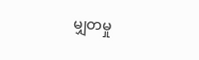မျှတမှု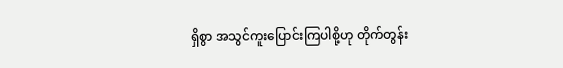ရှိစွာ အသွင်ကူးပြောင်းကြပါစို့ဟု တိုက်တွန်း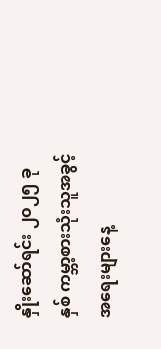နှိုးဆော်ရင်း ၂၀၂၅ ခုနှစ် ကမ္ဘာ့စားသုံးသူအခွင့်အရေးများနေ့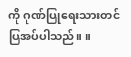ကို ဂုဏ်ပြုရေးသားတင်ပြအပ်ပါသည်။ ။